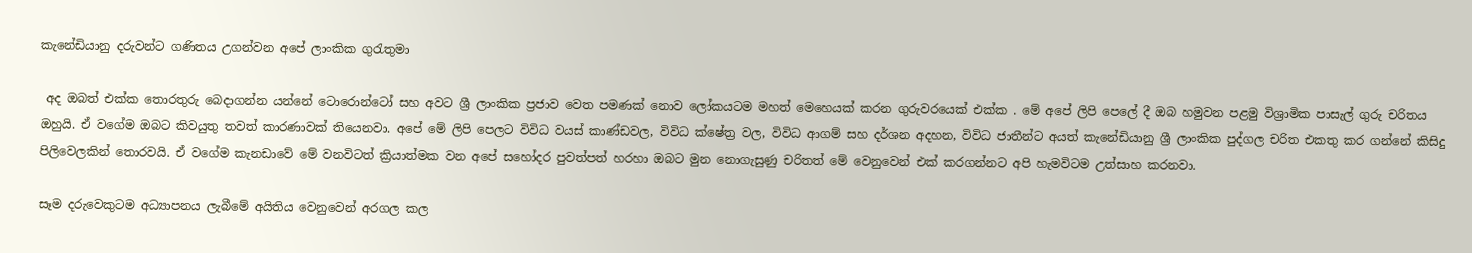කැනේඩියානු දරුවන්ට ගණිතය උගන්වන අපේ ලාංකික ගුරැතුමා

 අද ඔබත් එක්ක තොරතුරු බෙදාගන්න යන්නේ ටොරොන්ටෝ සහ අවට ශ්‍රී ලාංකික ප්‍රජාව වෙත පමණක් නොව ලෝකයටම මහත් මෙහෙයක් කරන ගුරුවරයෙක් එක්ක . මේ අපේ ලිපි පෙලේ දී ඔබ හමුවන පළමු විශ්‍රාමික පාසැල් ගුරු චරිතය ඔහුයි. ඒ වගේම ඔබට කිවයුතු තවත් කාරණාවක් තියෙනවා. අපේ මේ ලිපි පෙලට විවිධ වයස් කාණ්ඩවල, විවිධ ක්ෂේත්‍ර වල, විවිධ ආගම් සහ දර්ශන අදහන, විවිධ ජාතීන්ට අයත් කැනේඩියානු ශ්‍රී ලාංකික පුද්ගල චරිත එකතු කර ගන්නේ කිසිදු පිලිවෙලකින් තොරවයි. ඒ වගේම කැනඩාවේ මේ වනවිටත් ක්‍රියාත්මක වන අපේ සහෝදර පුවත්පත් හරහා ඔබට මුන නොගැසුණු චරිතත් මේ වෙනුවෙන් එක් කරගන්නට අපි හැමවිටම උත්සාහ කරනවා.

සෑම දරුවෙකුටම අධ්‍යාපනය ලැබීමේ අයිතිය වෙනුවෙන් අරගල කල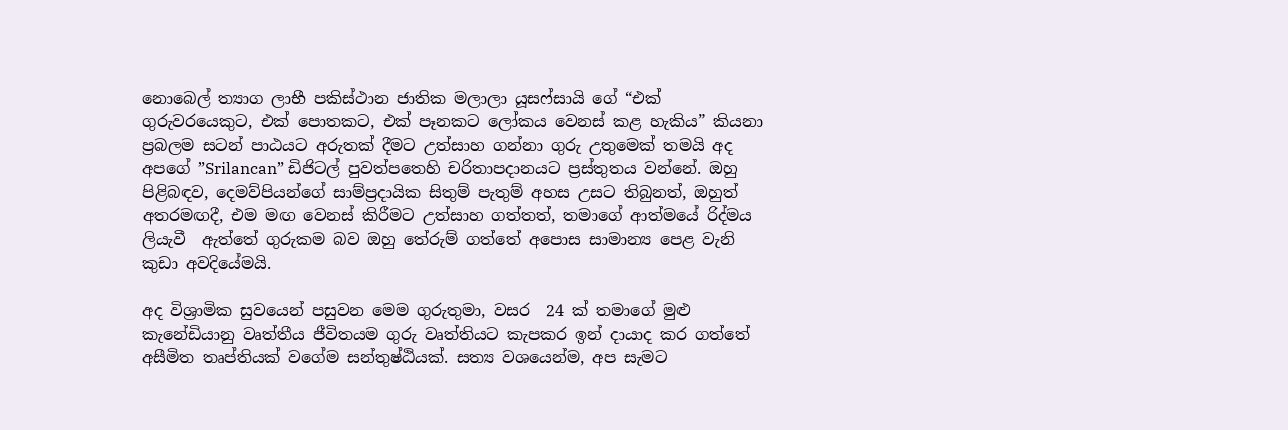නොබෙල් ත්‍යාග ලාභී පකිස්ථාන ජාතික මලාලා යූසෆ්සායි ගේ “එක් ගුරුවරයෙකුට, එක් පොතකට, එක් පෑනකට ලෝකය වෙනස් කළ හැකිය” කියනා ප්‍රබලම සටන් පාඨයට අරුතක් දීමට උත්සාහ ගන්නා ගුරු උතුමෙක් තමයි අද අපගේ ”Srilancan” ඩිජිටල් පුවත්පතෙහි චරිතාපදානයට ප්‍රස්තුතය වන්නේ. ඔහු පිළිබඳව, දෙමව්පියන්ගේ සාම්ප්‍රදායික සිතුම් පැතුම් අහස උසට තිබුනත්, ඔහුත් අතරමඟදී, එම මඟ වෙනස් කිරීමට උත්සාහ ගත්තත්, තමාගේ ආත්මයේ රිද්මය ලියැවී  ඇත්තේ ගුරුකම බව ඔහු තේරුම් ගත්තේ අපොස සාමාන්‍ය පෙළ වැනි කුඩා අවදියේමයි.

අද විශ්‍රාමික සුවයෙන් පසුවන මෙම ගුරුතුමා, වසර  24 ක් තමාගේ මුළු කැනේඩියානු වෘත්තීය ජීවිතයම ගුරු වෘත්තියට කැපකර ඉන් දායාද කර ගත්තේ අසීමිත තෘප්තියක් වගේම සන්තුෂ්ඨියක්. සත්‍ය වශයෙන්ම, අප සැමට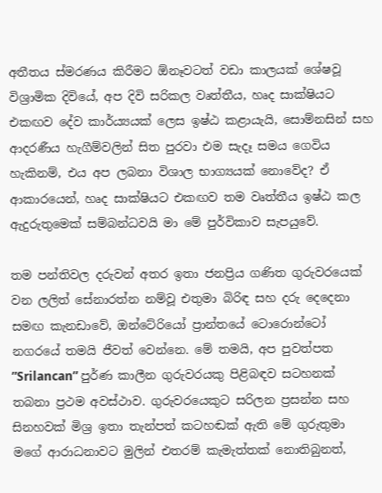අතීතය ස්මරණය කිරීමට ඕනෑවටත් වඩා කාලයක් ශේෂවූ විශ්‍රාමික දිවියේ, අප දිවි සරිකල වෘත්තීය, හෘද සාක්ෂියට එකඟව දේව කාර්ය්‍යයක් ලෙස ඉෂ්ඨ කළායැයි, සොම්නසින් සහ ආදරණීය හැගීම්වලින් සිත පුරවා එම සැදෑ සමය ගෙවිය හැකිනම්, එය අප ලබනා විශාල භාග්‍යයක් නොවේද? ඒ ආකාරයෙන්, හෘද සාක්ෂියට එකඟව තම වෘත්තීය ඉෂ්ඨ කල ඇදුරුතුමෙක් සම්බන්ධවයි මා මේ පුර්විකාව සැපයුවේ.

තම පන්තිවල දරුවන් අතර ඉතා ජනප්‍රිය ගණිත ගුරුවරයෙක් වන ලලිත් සේනාරත්න නම්වූ එතුමා බිරිඳ සහ දරු දෙදෙනා සමඟ කැනඩාවේ, ඔන්ටේරියෝ ප්‍රාන්තයේ ටොරොන්ටෝ නගරයේ තමයි ජීවත් වෙන්නෙ. මේ තමයි, අප පුවත්පත ”Srilancan” පුර්ණ කාලීන ගුරුවරයකු පිළිබඳව සටහනක් තබනා ප්‍රථම අවස්ථාව. ගුරුවරයෙකුට සරිලන ප්‍රසන්න සහ සිනහවක් මිශ්‍ර ඉතා තැන්පත් කටහඬක් ඇති මේ ගුරුතුමා මගේ ආරාධනාවට මුලින් එතරම් කැමැත්තක් නොතිබුනත්,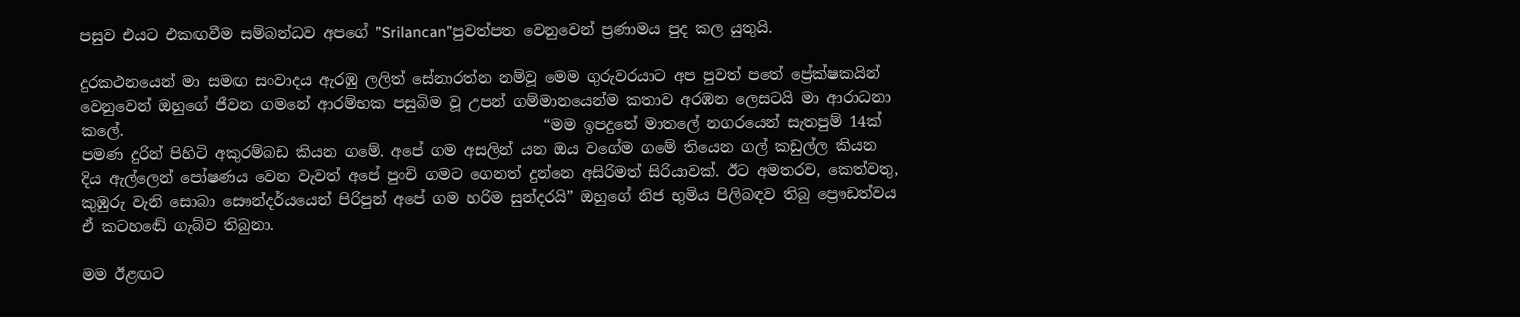පසුව එයට එකඟවීම සම්බන්ධව අපගේ ”Srilancan”පුවත්පත වෙනුවෙන් ප්‍රණාමය පුද කල යුතුයි.

දුරකථනයෙන් මා සමඟ සංවාදය ඇරඹු ලලිත් සේනාරත්න නම්වූ මෙම ගුරුවරයාට අප පුවත් පතේ ප්‍රේක්ෂකයින් වෙනුවෙන් ඔහුගේ ජීවන ගමනේ ආරම්භක පසුබිම වූ උපන් ගම්මානයෙන්ම කතාව අරඹන ලෙසටයි මා ආරාධනා කලේ.                                                        “මම ඉපදුනේ මාතලේ නගරයෙන් සැතපුම් 14ක් පමණ දුරින් පිහිටි අකුරම්බඩ කියන ගමේ. අපේ ගම අසලින් යන ඔය වගේම ගමේ තියෙන ගල් කඩුල්ල කියන දිය ඇල්ලෙන් පෝෂණය වෙන වැවත් අපේ පුංචි ගමට ගෙනත් දුන්නෙ අසිරිමත් සිරියාවක්. ඊට අමතරව, කෙත්වතු, කුඹුරු වැනි සොබා සෞන්දර්යයෙන් පිරිපුන් අපේ ගම හරිම සුන්දරයි” ඔහුගේ නිජ භුමිය පිලිබඳව තිබු ප්‍රෞඩත්වය ඒ කටහඬේ ගැබ්ව තිබුනා.

මම ඊළඟට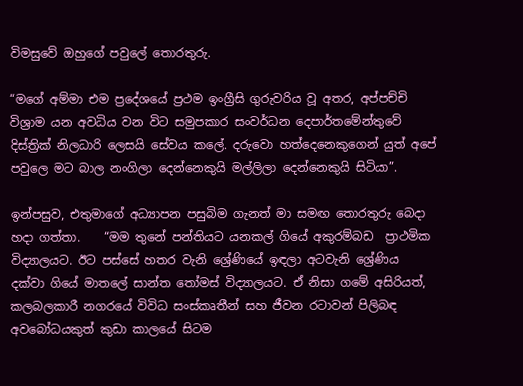විමසුවේ ඔහුගේ පවුලේ තොරතුරු.

“මගේ අම්මා එම ප්‍රදේශයේ ප්‍රථම ඉංග්‍රීසි ගුරුවරිය වූ අතර, අප්පච්චි විශ්‍රාම යන අවධිය වන විට සමුපකාර සංවර්ධන දෙපාර්තමේන්තුවේ දිස්ත්‍රික් නිලධාරි ලෙසයි සේවය කලේ. දරුවො හත්දෙනෙකුගෙන් යුත් අපේ පවුලෙ මට බාල නංගිලා දෙන්නෙකුයි මල්ලිලා දෙන්නෙකුයි සිටියා”.

ඉන්පසුව, එතුමාගේ අධ්‍යාපන පසුබිම ගැනත් මා සමඟ තොරතුරු බෙදා හදා ගත්තා.    “මම තුනේ පන්තියට යනකල් ගියේ අකුරම්බඩ  ප්‍රාථමික විද්‍යාලයට. ඊට පස්සේ හතර වැනි ශ්‍රේණියේ ඉඳලා අටවැනි ශ්‍රේණිය දක්වා ගියේ මාතලේ සාන්ත තෝමස් විද්‍යාලයට. ඒ නිසා ගමේ අසිරියත්, කලබලකාරී නගරයේ විවිධ සංස්කෘතීන් සහ ජීවන රටාවන් පිලිබඳ අවබෝධයකුත් කුඩා කාලයේ සිටම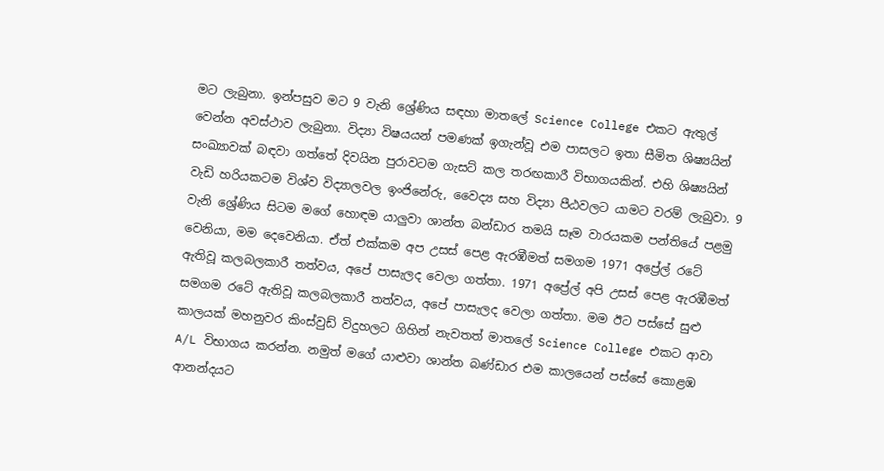මට ලැබුනා. ඉන්පසුව මට 9 වැනි ශ්‍රේණිය සඳහා මාතලේ Science College එකට ඇතුල් වෙන්න අවස්ථාව ලැබුනා. විද්‍යා විෂයයන් පමණක් ඉගැන්වූ එම පාසලට ඉතා සීමිත ශිෂ්‍යයින් සංඛ්‍යාවක් බඳවා ගත්තේ දිවයින පුරාවටම ගැසට් කල තරඟකාරී විභාගයකින්. එහි ශිෂ්‍යයින් වැඩි හරියකටම විශ්ව විද්‍යාලවල ඉංජිනේරු, වෛද්‍ය සහ විද්‍යා පීඨවලට යාමට වරම් ලැබුවා. 9 වැනි ශ්‍රේණිය සිටම මගේ හොඳම යාලුවා ශාන්ත බන්ඩාර තමයි සෑම වාරයකම පන්තියේ පළමු වෙනියා, මම දෙවෙනියා. ඒත් එක්කම අප උසස් පෙළ ඇරඹීමත් සමගම 1971 අප්‍රේල් රටේ ඇතිවූ කලබලකාරී තත්වය, අපේ පාසැලද වෙලා ගත්තා. 1971 අප්‍රේල් අපි උසස් පෙළ ඇරඹීමත් සමගම රටේ ඇතිවූ කලබලකාරී තත්වය, අපේ පාසැලද වෙලා ගත්තා. මම ඊට පස්සේ සුළු කාලයක් මහනුවර කිංස්වුඩ් විදුහලට ගිහින් නැවතත් මාතලේ Science College එකට ආවා A/L විභාගය කරන්න. නමුත් මගේ යාළුවා ශාන්ත බණ්ඩාර එම කාලයෙන් පස්සේ කොළඹ ආනන්දයට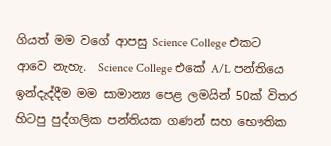ගියත් මම වගේ ආපසු Science College එකට ආවෙ නැහැ.  Science College එකේ A/L පන්තියෙ ඉන්දැද්දීම මම සාමාන්‍ය පෙළ ලමයින් 50ක් විතර හිටපු පුද්ගලික පන්තියක ගණන් සහ භෞතික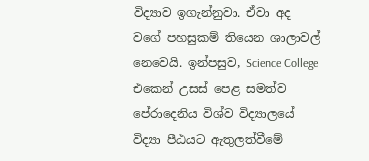විද්‍යාව ඉගැන්නුවා. ඒවා අද වගේ පහසුකම් තියෙන ශාලාවල් නෙවෙයි. ඉන්පසුව, Science College එකෙන් උසස් පෙළ සමත්ව පේරාදෙනිය විශ්ව විද්‍යාලයේ විද්‍යා පීඨයට ඇතුලත්වීමේ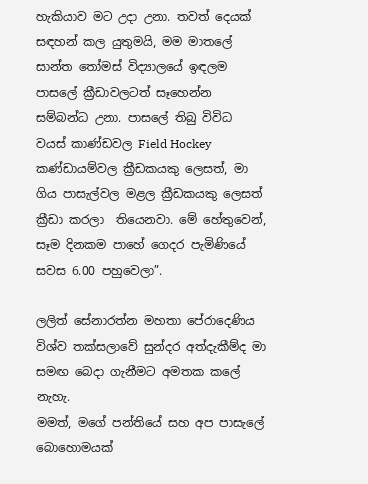හැකියාව මට උදා උනා. තවත් දෙයක් සඳහන් කල යුතුමයි, මම මාතලේ සාන්ත තෝමස් විද්‍යාලයේ ඉඳලම පාසලේ ක්‍රීඩාවලටත් සෑහෙන්න සම්බන්ධ උනා. පාසලේ තිබු විවිධ වයස් කාණ්ඩවල Field Hockey කණ්ඩායම්වල ක්‍රීඩකයකු ලෙසත්, මා ගිය පාසැල්වල මළල ක්‍රීඩකයකු ලෙසත්  ක්‍රීඩා කරලා  තියෙනවා. මේ හේතුවෙන්, සෑම දිනකම පාහේ ගෙදර පැමිණියේ සවස 6.00 පහුවෙලා”.

ලලිත් සේනාරත්න මහතා පේරාදෙණිය විශ්ව තක්සලාවේ සුන්දර අත්දැකීම්ද මා සමඟ බෙදා ගැනීමට අමතක කලේ නැහැ.                                                                                                                                                              මමත්, මගේ පන්තියේ සහ අප පාසැලේ බොහොමයක්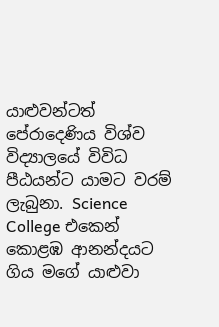යාළුවන්ටත් පේරාදෙණිය විශ්ව විද්‍යාලයේ විවිධ පීඨයන්ට යාමට වරම් ලැබුනා. Science College එකෙන් කොළඹ ආනන්දයට ගිය මගේ යාළුවා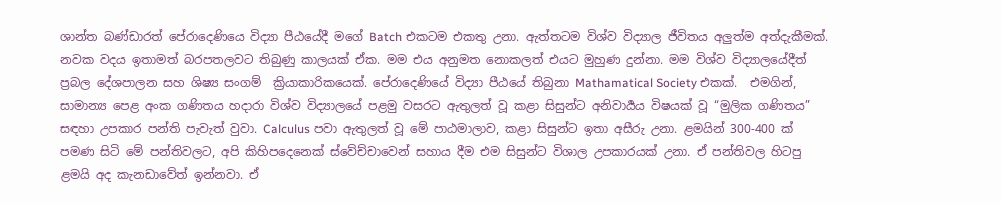ශාන්ත බණ්ඩාරත් පේරාදෙණියෙ විද්‍යා පීඨයේදී මගේ Batch එකටම එකතු උනා. ඇත්තටම විශ්ව විද්‍යාල ජීවිතය අලුත්ම අත්දැකීමක්. නවක වදය ඉතාමත් බරපතලවට තිබුණු කාලයක් ඒක. මම එය අනුමත නොකලත් එයට මුහුණ දුන්නා. මම විශ්ව විද්‍යාලයේදීත් ප්‍රබල දේශපාලන සහ ශිෂ්‍ය සංගම්  ක්‍රියාකාරිකයෙක්. පේරාදෙණියේ විද්‍යා පීඨයේ තිබුනා Mathamatical Society එකක්.  එමගින්, සාමාන්‍ය පෙළ අංක ගණිතය හදාරා විශ්ව විද්‍යාලයේ පළමු වසරට ඇතුලත් වූ කළා සිසුන්ට අනිවාර්‍යය විෂයක් වූ “මුලික ගණිතය” සඳහා උපකාර පන්ති පැවැත් වුවා. Calculus පවා ඇතුලත් වූ මේ පාඨමාලාව, කළා සිසුන්ට ඉතා අසීරු උනා. ළමයින් 300-400 ක් පමණ සිටි මේ පන්තිවලට, අපි කිහිපදෙනෙක් ස්වේච්චාවෙන් සහාය දීම එම සිසුන්ට විශාල උපකාරයක් උනා. ඒ පන්තිවල හිටපු ළමයි අද කැනඩාවේත් ඉන්නවා. ඒ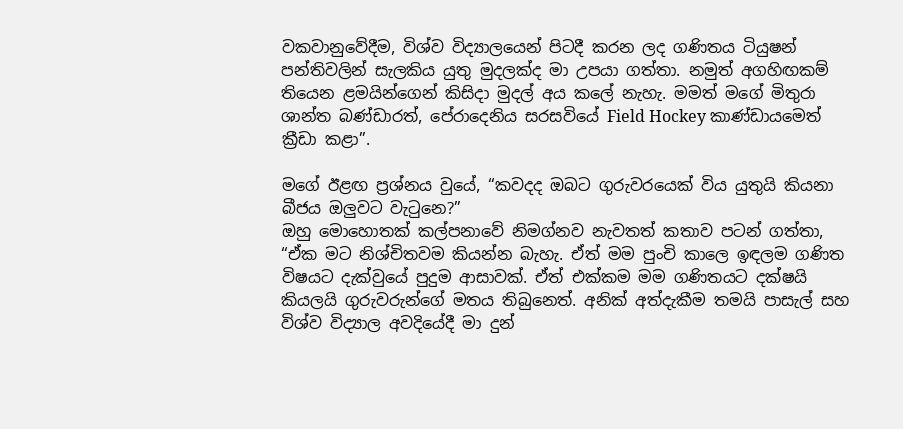වකවානුවේදීම, විශ්ව විද්‍යාලයෙන් පිටදී කරන ලද ගණිතය ටියුෂන් පන්තිවලින් සැලකිය යුතු මුදලක්ද මා උපයා ගත්තා. නමුත් අගහිඟකම් තියෙන ළමයින්ගෙන් කිසිදා මුදල් අය කලේ නැහැ. මමත් මගේ මිතුරා ශාන්ත බණ්ඩාරත්, පේරාදෙනිය සරසවියේ Field Hockey කාණ්ඩායමෙත් ක්‍රීඩා කළා”.

මගේ ඊළඟ ප්‍රශ්නය වුයේ, “කවදද ඔබට ගුරුවරයෙක් විය යුතුයි කියනා බීජය ඔලුවට වැටුනෙ?”                                                                                                                                                        ඔහු මොහොතක් කල්පනාවේ නිමග්නව නැවතත් කතාව පටන් ගත්තා, “ඒක මට නිශ්චිතවම කියන්න බැහැ. ඒත් මම පුංචි කාලෙ ඉඳලම ගණිත විෂයට දැක්වුයේ පුදුම ආසාවක්. ඒත් එක්කම මම ගණිතයට දක්ෂයි කියලයි ගුරුවරුන්ගේ මතය තිබුනෙත්. අනික් අත්දැකීම තමයි පාසැල් සහ විශ්ව විද්‍යාල අවදියේදී මා දුන්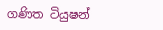ගණිත ටියුෂන්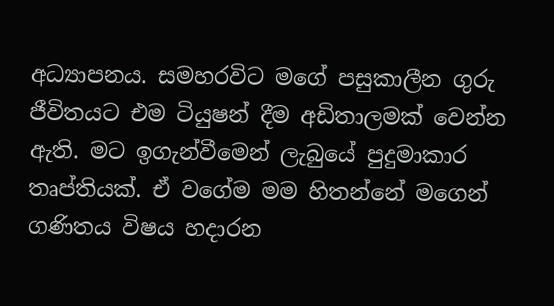අධ්‍යාපනය. සමහරවිට මගේ පසුකාලීන ගුරු ජීවිතයට එම ටියුෂන් දීම අඩිතාලමක් වෙන්න ඇති. මට ඉගැන්වීමෙන් ලැබුයේ පුදුමාකාර තෘප්තියක්. ඒ වගේම මම හිතන්නේ මගෙන් ගණිතය විෂය හදාරන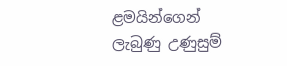ළමයින්ගෙන් ලැබුණු උණුසුම්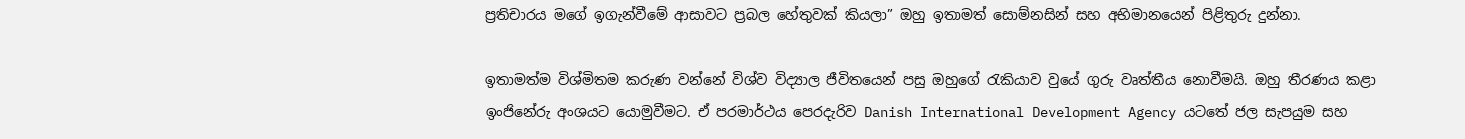ප්‍රතිචාරය මගේ ඉගැන්වීමේ ආසාවට ප්‍රබල හේතුවක් කියලා” ඔහු ඉතාමත් සොම්නසින් සහ අභිමානයෙන් පිළිතුරු දුන්නා.

ඉතාමත්ම විශ්මිතම කරුණ වන්නේ විශ්ව විද්‍යාල ජීවිතයෙන් පසු ඔහුගේ රැකියාව වුයේ ගුරු වෘත්තීය නොවීමයි. ඔහු තීරණය කළා ඉංජිනේරු අංශයට යොමුවීමට. ඒ පරමාර්ථය පෙරදැරිව Danish International Development Agency යටතේ ජල සැපයුම සහ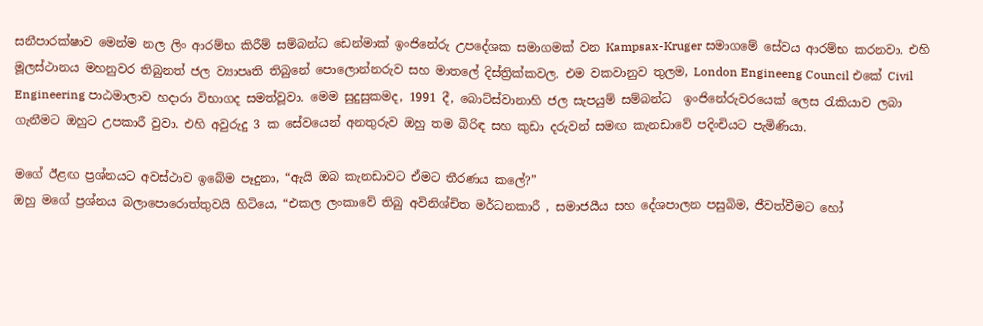සනීපාරක්ෂාව මෙන්ම නල ලිං ආරම්භ කිරීම් සම්බන්ධ ඩෙන්මාක් ඉංජිනේරු උපදේශක සමාගමක් වන Kampsax-Kruger සමාගමේ සේවය ආරම්භ කරනවා. එහි මූලස්ථානය මහනුවර තිබුනත් ජල ව්‍යාපෘති තිබුනේ පොලොන්නරුව සහ මාතලේ දිස්ත්‍රික්කවල. එම වකවානුව තුලම, London Engineeng Council එකේ Civil Engineering පාඨමාලාව හදාරා විභාගද සමත්වූවා. මෙම සුදුසුකමද, 1991 දී, බොට්ස්වානාහි ජල සැපයුම් සම්බන්ධ  ඉංජිනේරුවරයෙක් ලෙස රැකියාව ලබා ගැනීමට ඔහුට උපකාරී වුවා. එහි අවුරුදු 3 ක සේවයෙන් අනතුරුව ඔහු තම බිරිඳ සහ කුඩා දරුවන් සමඟ කැනඩාවේ පදිංචියට පැමිණියා.

මගේ ඊළඟ ප්‍රශ්නයට අවස්ථාව ඉබේම පෑදුනා, “ඇයි ඔබ කැනඩාවට ඒමට තීරණය කලේ?”                                                                                                                                                          ඔහු මගේ ප්‍රශ්නය බලාපොරොත්තුවයි හිටියෙ, “එකල ලංකාවේ තිබු අවිනිශ්චිත මර්ධනකාරී , සමාජයීය සහ දේශපාලන පසුබිම, ජීවත්වීමට හෝ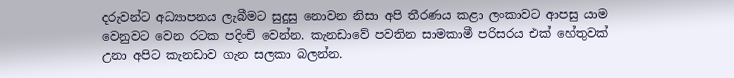දරුවන්ට අධ්‍යාපනය ලැබීමට සුදුසු නොවන නිසා අපි තීරණය කළා ලංකාවට ආපසු යාම වෙනුවට වෙන රටක පදිංචි වෙන්න. කැනඩාවේ පවතින සාමකාමී පරිසරය එක් හේතුවක් උනා අපිට කැනඩාව ගැන සලකා බලන්න.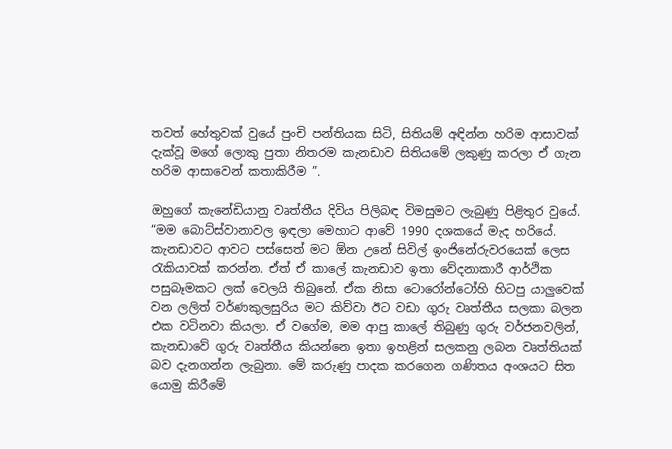තවත් හේතුවක් වුයේ පුංචි පන්තියක සිටි, සිතියම් අඳින්න හරිම ආසාවක් දැක්වූ මගේ ලොකු පුතා නිතරම කැනඩාව සිතියමේ ලකුණු කරලා ඒ ගැන හරිම ආසාවෙන් කතාකිරීම ”.

ඔහුගේ කැනේඩියානු වෘත්තීය දිවිය පිලිබඳ විමසුමට ලැබුණු පිළිතුර වුයේ.                                     “මම බොට්ස්වානාවල ඉඳලා මෙහාට ආවේ 1990 දශකයේ මැද හරියේ. කැනඩාවට ආවට පස්සෙත් මට ඕන උනේ සිවිල් ඉංජිනේරුවරයෙක් ලෙස රැකියාවක් කරන්න. ඒත් ඒ කාලේ කැනඩාව ඉතා වේදනාකාරී ආර්ථික පසුබෑමකට ලක් වෙලයි තිබුනේ. ඒක නිසා ටොරෝන්ටෝහි හිටපු යාලුවෙක් වන ලලිත් වර්ණකුලසුරිය මට කිව්වා ඊට වඩා ගුරු වෘත්තීය සලකා බලන එක වටිනවා කියලා. ඒ වගේම, මම ආපු කාලේ තිබුණු ගුරු වර්ජනවලින්, කැනඩාවේ ගුරු වෘත්තීය කියන්නෙ ඉතා ඉහළින් සලකනු ලබන වෘත්තියක් බව දැනගන්න ලැබුනා. මේ කරුණු පාදක කරගෙන ගණිතය අංශයට සිත යොමු කිරීමේ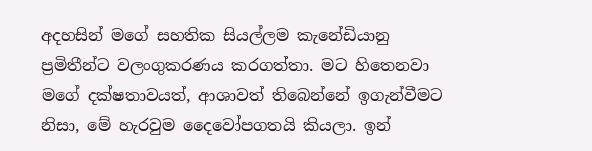අදහසින් මගේ සහතික සියල්ලම කැනේඩියානු ප්‍රමිතීන්ට වලංගුකරණය කරගත්තා. මට හිතෙනවා මගේ දක්ෂතාවයත්, ආශාවත් තිබෙන්නේ ඉගැන්වීමට නිසා, මේ හැරවුම දෛවෝපගතයි කියලා. ඉන්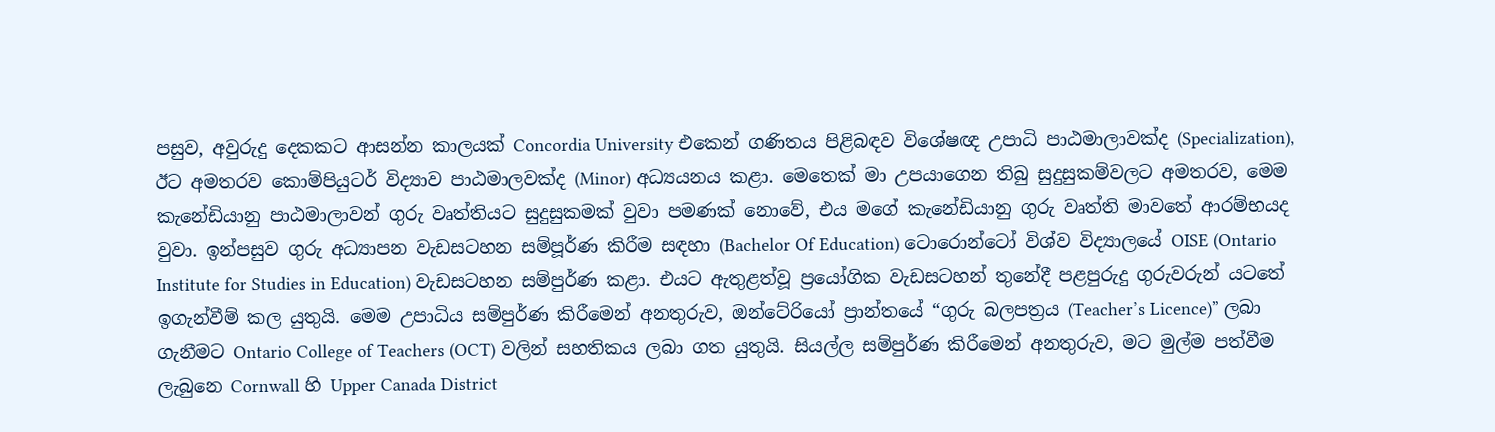පසුව, අවුරුදු දෙකකට ආසන්න කාලයක් Concordia University එකෙන් ගණිතය පිළිබඳව විශේෂඥ උපාධි පාඨමාලාවක්ද (Specialization), ඊට අමතරව කොම්පියුටර් විද්‍යාව පාඨමාලවක්ද (Minor) අධ්‍යයනය කළා. මෙතෙක් මා උපයාගෙන තිබු සුදුසුකම්වලට අමතරව, මෙම කැනේඩියානු පාඨමාලාවන් ගුරු වෘත්තියට සුදුසුකමක් වුවා පමණක් නොවේ, එය මගේ කැනේඩියානු ගුරු වෘත්ති මාවතේ ආරම්භයද වුවා. ඉන්පසුව ගුරු අධ්‍යාපන වැඩසටහන සම්පූර්ණ කිරීම සඳහා (Bachelor Of Education) ටොරොන්ටෝ විශ්ව විද්‍යාලයේ OISE (Ontario Institute for Studies in Education) වැඩසටහන සම්පුර්ණ කළා. එයට ඇතුළත්වූ ප්‍රයෝගික වැඩසටහන් තුනේදී පළපුරුදු ගුරුවරුන් යටතේ ඉගැන්වීම් කල යුතුයි. මෙම උපාධිය සම්පුර්ණ කිරීමෙන් අනතුරුව, ඔන්ටේරියෝ ප්‍රාන්තයේ “ගුරු බලපත්‍රය (Teacher’s Licence)” ලබා ගැනීමට Ontario College of Teachers (OCT) වලින් සහතිකය ලබා ගත යුතුයි. සියල්ල සම්පුර්ණ කිරීමෙන් අනතුරුව, මට මුල්ම පත්වීම ලැබුනෙ Cornwall හි Upper Canada District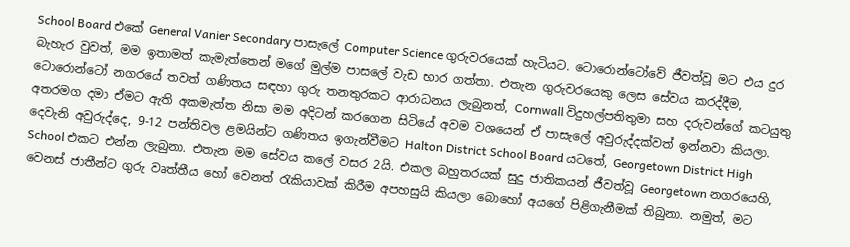School Board එකේ General Vanier Secondary පාසැලේ Computer Science ගුරුවරයෙක් හැටියට. ටොරොන්ටෝවේ ජීවත්වූ මට එය දුර බැහැර වුවත්, මම ඉතාමත් කැමැත්තෙන් මගේ මුල්ම පාසලේ වැඩ භාර ගත්තා. එතැන ගුරුවරයෙකු ලෙස සේවය කරද්දීම, ටොරොන්ටෝ නගරයේ තවත් ගණිතය සඳහා ගුරු තනතුරකට ආරාධනය ලැබුනත්, Cornwall විදුහල්පතිතුමා සහ දරුවන්ගේ කටයුතු අතරමග දමා ඒමට ඇති අකමැත්ත නිසා මම අදිටන් කරගෙන සිටියේ අවම වශයෙන් ඒ පාසැලේ අවුරුද්දක්වත් ඉන්නවා කියලා. දෙවැනි අවුරුද්දෙ, 9-12 පන්තිවල ළමයින්ට ගණිතය ඉගැන්වීමට Halton District School Board යටතේ, Georgetown District High School එකට එන්න ලැබුනා. එතැන මම සේවය කලේ වසර 2යි. එකල බහුතරයක් සුදු ජාතිකයන් ජීවත්වූ Georgetown නගරයෙහි, වෙනස් ජාතීන්ට ගුරු වෘත්තීය හෝ වෙනත් රැකියාවක් කිරීම අපහසුයි කියලා බොහෝ අයගේ පිළිගැනීමක් තිබුනා. නමුත්, මට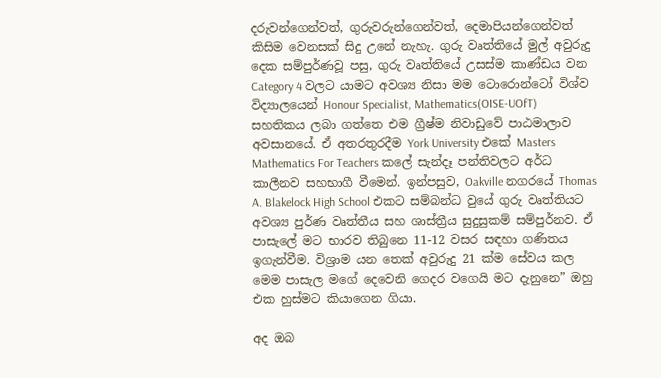දරුවන්ගෙන්වත්, ගුරුවරුන්ගෙන්වත්, දෙමාපියන්ගෙන්වත් කිසිම වෙනසක් සිදු උනේ නැහැ. ගුරු වෘත්තියේ මුල් අවුරුදු දෙක සම්පුර්ණවූ පසු, ගුරු වෘත්තියේ උසස්ම කාණ්ඩය වන Category 4 වලට යාමට අවශ්‍ය නිසා මම ටොරොන්ටෝ විශ්ව විද්‍යාලයෙන් Honour Specialist, Mathematics(OISE-UOfT) සහතිකය ලබා ගත්තෙ එම ග්‍රීෂ්ම නිවාඩුවේ පාඨමාලාව අවසානයේ. ඒ අතරතුරදීම York University එකේ Masters Mathematics For Teachers කලේ සැන්දෑ පන්තිවලට අර්ධ කාලීනව සහභාගී වීමෙන්. ඉන්පසුව, Oakville නගරයේ Thomas A. Blakelock High School එකට සම්බන්ධ වුයේ ගුරු වෘත්තියට අවශ්‍ය පුර්ණ වෘත්තීය සහ ශාස්ත්‍රීය සුදුසුකම් සම්පුර්නව. ඒ පාසැලේ මට භාරව තිබුනෙ 11-12 වසර සඳහා ගණිතය ඉගැන්වීම. විශ්‍රාම යන තෙක් අවුරුදු 21 ක්ම සේවය කල මෙම පාසැල මගේ දෙවෙනි ගෙදර වගෙයි මට දැනුනෙ” ඔහු එක හුස්මට කියාගෙන ගියා.

අද ඔබ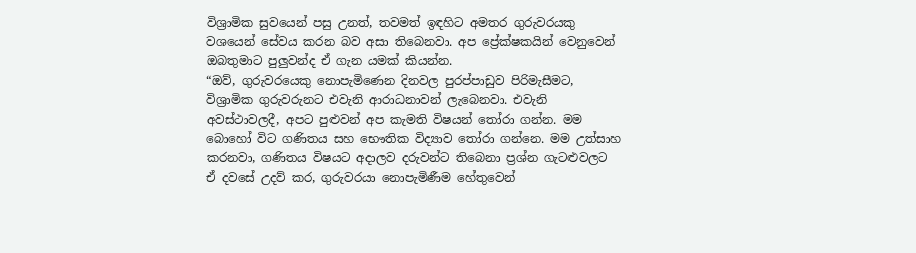විශ්‍රාමික සුවයෙන් පසු උනත්, තවමත් ඉඳහිට අමතර ගුරුවරයකු වශයෙන් සේවය කරන බව අසා තිබෙනවා. අප ප්‍රේක්ෂකයින් වෙනුවෙන් ඔබතුමාට පුලුවන්ද ඒ ගැන යමක් කියන්න.                                                                                                                                                     “ඔව්, ගුරුවරයෙකු නොපැමිණෙන දිනවල පුරප්පාඩුව පිරිමැසීමට, විශ්‍රාමික ගුරුවරුනට එවැනි ආරාධනාවන් ලැබෙනවා. එවැනි අවස්ථාවලදී, අපට පුළුවන් අප කැමති විෂයන් තෝරා ගන්න. මම බොහෝ විට ගණිතය සහ භෞතික විද්‍යාව තෝරා ගන්නෙ. මම උත්සාහ කරනවා, ගණිතය විෂයට අදාලව දරුවන්ට තිබෙනා ප්‍රශ්න ගැටළුවලට ඒ දවසේ උදව් කර, ගුරුවරයා නොපැමිණීම හේතුවෙන්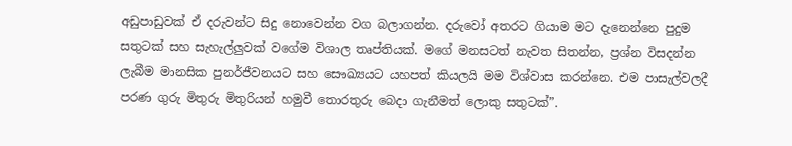අඩුපාඩුවක් ඒ දරුවන්ට සිදු නොවෙන්න වග බලාගන්න. දරුවෝ අතරට ගියාම මට දැනෙන්නෙ පුදුම සතුටක් සහ සැහැල්ලුවක් වගේම විශාල තෘප්තියක්. මගේ මනසටත් නැවත සිතන්න, ප්‍රශ්න විසදන්න ලැබීම මානසික පුනර්ජීවනයට සහ සෞඛ්‍යයට යහපත් කියලයි මම විශ්වාස කරන්නෙ. එම පාසැල්වලදී පරණ ගුරු මිතුරු මිතුරියන් හමුවී තොරතුරු බෙදා ගැනීමත් ලොකු සතුටක්”.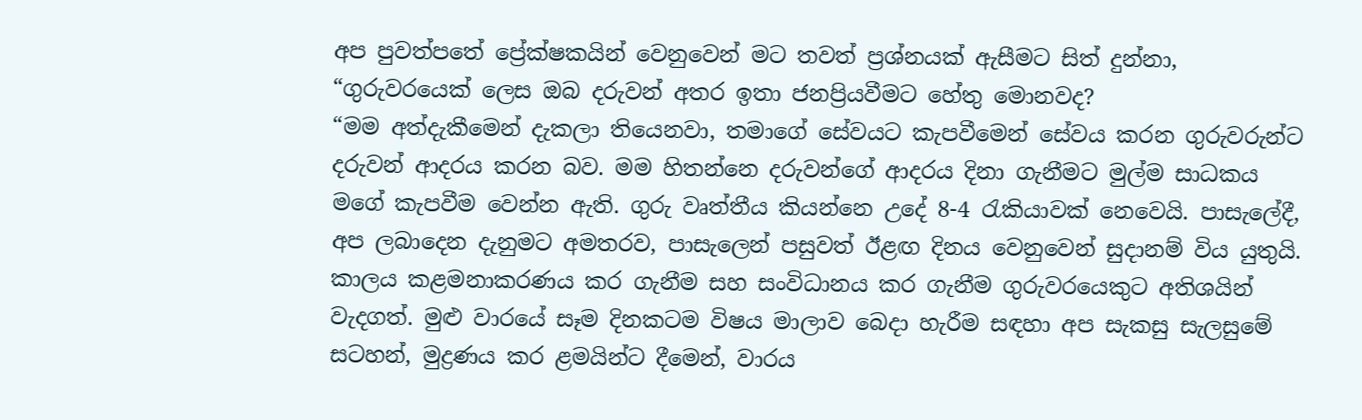අප පුවත්පතේ ප්‍රේක්ෂකයින් වෙනුවෙන් මට තවත් ප්‍රශ්නයක් ඇසීමට සිත් දුන්නා, “ගුරුවරයෙක් ලෙස ඔබ දරුවන් අතර ඉතා ජනප්‍රියවීමට හේතු මොනවද?                                                                    “මම අත්දැකීමෙන් දැකලා තියෙනවා, තමාගේ සේවයට කැපවීමෙන් සේවය කරන ගුරුවරුන්ට දරුවන් ආදරය කරන බව. මම හිතන්නෙ දරුවන්ගේ ආදරය දිනා ගැනීමට මුල්ම සාධකය මගේ කැපවීම වෙන්න ඇති. ගුරු වෘත්තීය කියන්නෙ උදේ 8-4 රැකියාවක් නෙවෙයි. පාසැලේදී, අප ලබාදෙන දැනුමට අමතරව, පාසැලෙන් පසුවත් ඊළඟ දිනය වෙනුවෙන් සුදානම් විය යුතුයි. කාලය කළමනාකරණය කර ගැනීම සහ සංවිධානය කර ගැනීම ගුරුවරයෙකුට අතිශයින් වැදගත්. මුළු වාරයේ සෑම දිනකටම විෂය මාලාව බෙදා හැරීම සඳහා අප සැකසු සැලසුමේ සටහන්, මුද්‍රණය කර ළමයින්ට දීමෙන්, වාරය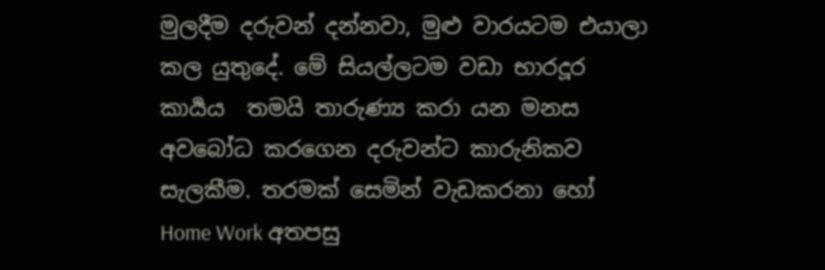මුලදීම දරුවන් දන්නවා, මුළු වාරයටම එයාලා කල යුතුදේ. මේ සියල්ලටම වඩා භාරදූර කාර්‍යය  තමයි තාරුණ්‍ය කරා යන මනස අවබෝධ කරගෙන දරුවන්ට කාරුනිකව සැලකීම. තරමක් සෙමින් වැඩකරනා හෝ Home Work අතපසු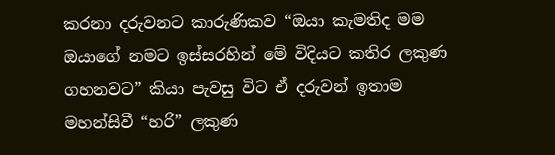කරනා දරුවනට කාරුණිකව “ඔයා කැමතිද මම ඔයාගේ නමට ඉස්සරහින් මේ විදියට කතිර ලකුණ ගහනවට” කියා පැවසු විට ඒ දරුවන් ඉතාම මහන්සිවී “හරි” ලකුණ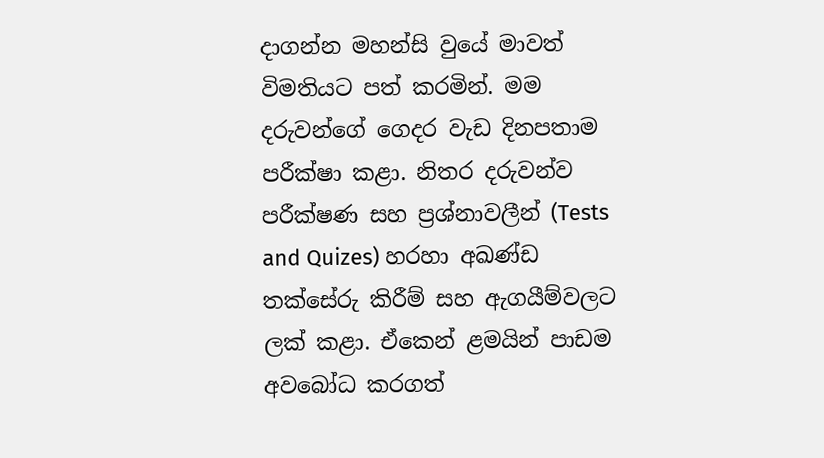දාගන්න මහන්සි වුයේ මාවත් විමතියට පත් කරමින්. මම දරුවන්ගේ ගෙදර වැඩ දිනපතාම පරීක්ෂා කළා. නිතර දරුවන්ව පරීක්ෂණ සහ ප්‍රශ්නාවලීන් (Tests and Quizes) හරහා අඛණ්ඩ තක්සේරු කිරීම් සහ ඇගයීම්වලට ලක් කළා. ඒකෙන් ළමයින් පාඩම අවබෝධ කරගත්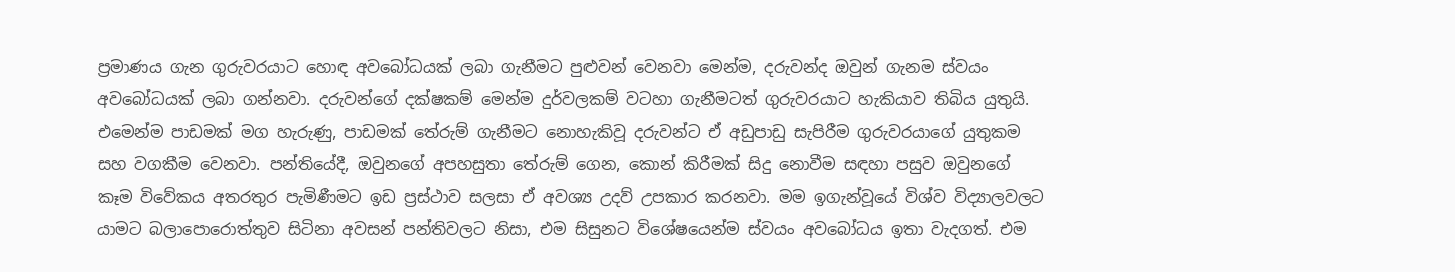ප්‍රමාණය ගැන ගුරුවරයාට හොඳ අවබෝධයක් ලබා ගැනීමට පුළුවන් වෙනවා මෙන්ම, දරුවන්ද ඔවුන් ගැනම ස්වයං අවබෝධයක් ලබා ගන්නවා. දරුවන්ගේ දක්ෂකම් මෙන්ම දුර්වලකම් වටහා ගැනීමටත් ගුරුවරයාට හැකියාව තිබිය යුතුයි. එමෙන්ම පාඩමක් මග හැරුණු, පාඩමක් තේරුම් ගැනීමට නොහැකිවූ දරුවන්ට ඒ අඩුපාඩු සැපිරීම ගුරුවරයාගේ යුතුකම සහ වගකීම වෙනවා. පන්තියේදී, ඔවුනගේ අපහසුතා තේරුම් ගෙන, කොන් කිරීමක් සිදු නොවීම සඳහා පසුව ඔවුනගේ කෑම විවේකය අතරතුර පැමිණීමට ඉඩ ප්‍රස්ථාව සලසා ඒ අවශ්‍ය උදව් උපකාර කරනවා. මම ඉගැන්වූයේ විශ්ව විද්‍යාලවලට යාමට බලාපොරොත්තුව සිටිනා අවසන් පන්තිවලට නිසා, එම සිසුනට විශේෂයෙන්ම ස්වයං අවබෝධය ඉතා වැදගත්. එම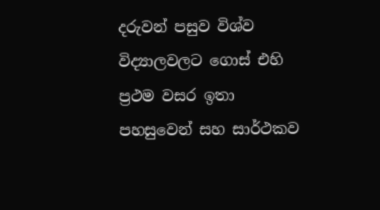දරුවන් පසුව විශ්ව විද්‍යාලවලට ගොස් එහි ප්‍රථම වසර ඉතා පහසුවෙන් සහ සාර්ථකව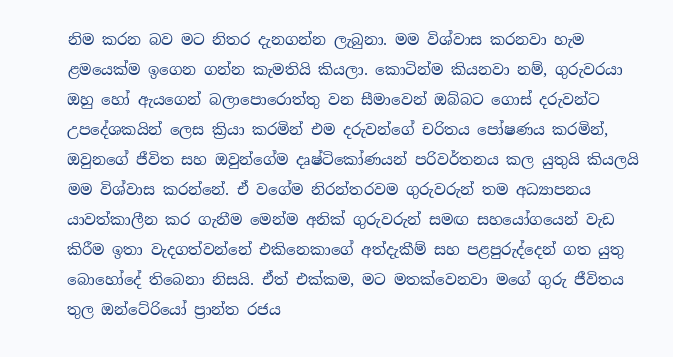නිම කරන බව මට නිතර දැනගන්න ලැබුනා. මම විශ්වාස කරනවා හැම ළමයෙක්ම ඉගෙන ගන්න කැමතියි කියලා. කොටින්ම කියනවා නම්, ගුරුවරයා ඔහු හෝ ඇයගෙන් බලාපොරොත්තු වන සීමාවෙන් ඔබ්බට ගොස් දරුවන්ට උපදේශකයින් ලෙස ක්‍රියා කරමින් එම දරුවන්ගේ චරිතය පෝෂණය කරමින්, ඔවුනගේ ජීවිත සහ ඔවුන්ගේම දෘෂ්ටිකෝණයන් පරිවර්තනය කල යුතුයි කියලයි මම විශ්වාස කරන්නේ. ඒ වගේම නිරන්තරවම ගුරුවරුන් තම අධ්‍යාපනය යාවත්කාලීන කර ගැනීම මෙන්ම අනික් ගුරුවරුන් සමඟ සහයෝගයෙන් වැඩ කිරීම ඉතා වැදගත්වන්නේ එකිනෙකාගේ අත්දැකීම් සහ පළපුරුද්දෙන් ගත යුතු බොහෝදේ තිබෙනා නිසයි. ඒත් එක්කම, මට මතක්වෙනවා මගේ ගුරු ජීවිතය තුල ඔන්ටේරියෝ ප්‍රාන්ත රජය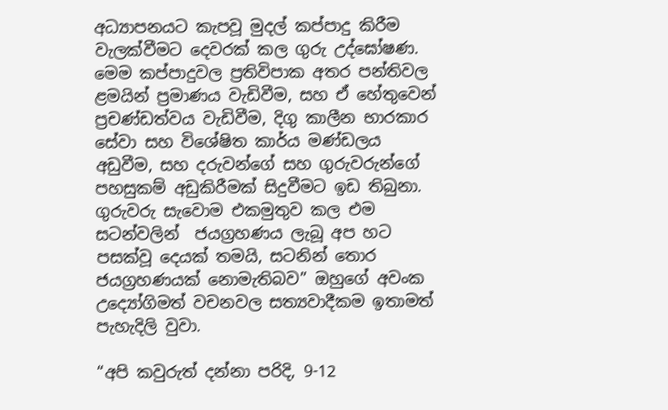අධ්‍යාපනයට කැපවූ මුදල් කප්පාදු කිරීම වැලක්වීමට දෙවරක් කල ගුරු උද්ඝෝෂණ. මෙම කප්පාදුවල ප්‍රතිවිපාක අතර පන්තිවල ළමයින් ප්‍රමාණය වැඩිවීම, සහ ඒ හේතුවෙන් ප්‍රචණ්ඩත්වය වැඩිවීම, දිගු කාලීන භාරකාර සේවා සහ විශේෂිත කාර්ය මණ්ඩලය අඩුවීම, සහ දරුවන්ගේ සහ ගුරුවරුන්ගේ පහසුකම් අඩුකිරීමක් සිදුවීමට ඉඩ තිබුනා. ගුරුවරු සැවොම එකමුතුව කල එම සටන්වලින්  ජයග්‍රහණය ලැබූ අප හට පසක්වූ දෙයක් තමයි, සටනින් තොර ජයග්‍රහණයක් නොමැතිබව” ඔහුගේ අවංක උද්‍යෝගිමත් වචනවල සත්‍යවාදීකම ඉතාමත් පැහැදිලි වුවා.

“අපි කවුරුත් දන්නා පරිදි, 9-12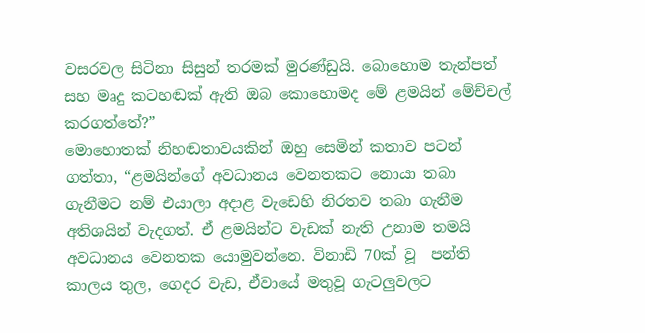වසරවල සිටිනා සිසුන් තරමක් මුරණ්ඩුයි. බොහොම තැන්පත් සහ මෘදු කටහඬක් ඇති ඔබ කොහොමද මේ ළමයින් මේච්චල් කරගත්තේ?”                                                                                                                                මොහොතක් නිහඬතාවයකින් ඔහු සෙමින් කතාව පටන් ගත්තා, “ළමයින්ගේ අවධානය වෙනතකට නොයා තබා ගැනීමට නම් එයාලා අදාළ වැඩෙහි නිරතව තබා ගැනීම අතිශයින් වැදගත්. ඒ ළමයින්ට වැඩක් නැති උනාම තමයි අවධානය වෙනතක යොමුවන්නෙ. විනාඩි 70ක් වූ  පන්ති කාලය තුල, ගෙදර වැඩ, ඒවායේ මතුවූ ගැටලුවලට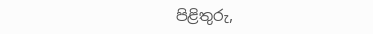පිළිතුරු,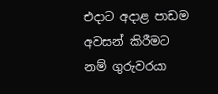එදාට අදාළ පාඩම අවසන් කිරීමට නම් ගුරුවරයා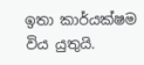ඉතා කාර්යක්ෂම විය යුතුයි.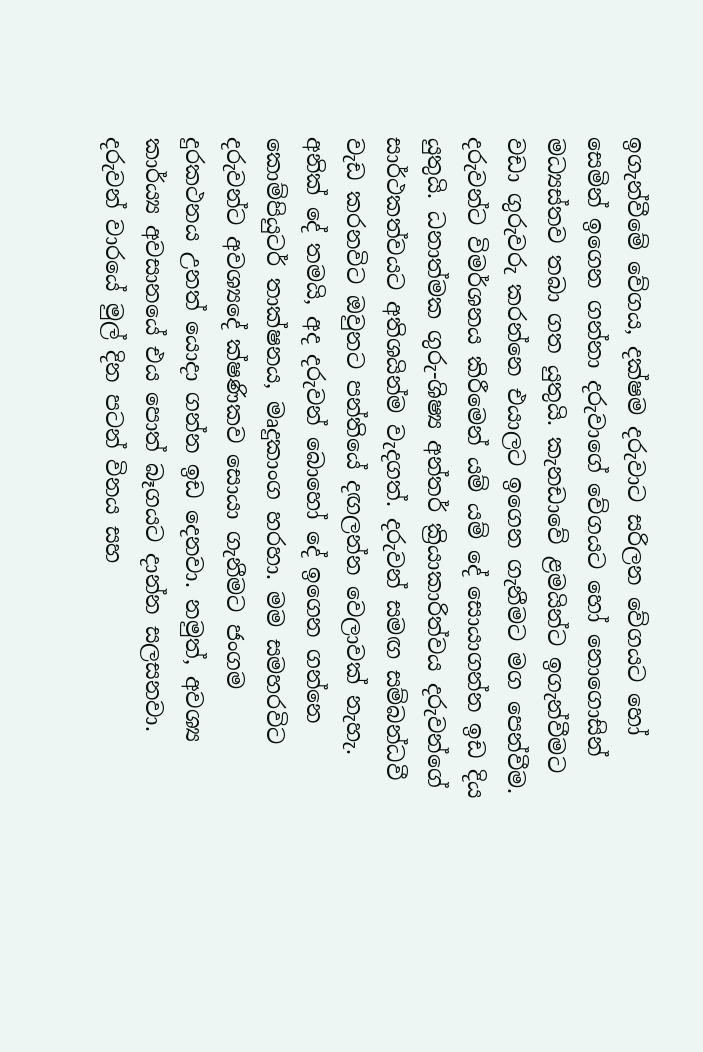ඉගැන්වීමේ වේගය, දක්ෂම දරුවාට සරිලන වේගයට හෝ සෙමින් ඉගෙන ගන්නා දරුවාගේ වේගයට හෝ නොගොසින් මධ්‍යස්තව තබා ගත යුතුයි. කැනඩාවේ ළමයින්ට ඉගැන්වීමට වඩා ගුරුවරු කරන්නෙ එයාලට ඉගෙන ගැනීමට මග පෙන්වීම. දරුවන්ට විමර්ශනය කිරීමෙන් යම් යම් දේ සොයාගන්න ඉඩ දිය යුතුයි. ධනාත්මක ගුරු-ශිෂ්‍ය අන්තර් ක්‍රියාකාරිත්වය දරුවන්ගේ සාර්ථකත්වයට අතිශයින්ම වැදගත්. දරුවන් සමඟ සම්බන්ධවී වැඩ කරනවිට ඔවුනට පන්තියේ දඟලන්න වෙලාවක් නැහැ. අනික් දේ තමයි, අද දරුවන් බොහෝ දේ ඉගෙන ගන්නෙ කොම්පියුටර් තාක්ෂනය, මෘදුකාංග හරහා. මම සමහරවිට දරුවන්ට අවශ්‍යදේ ක්ෂණිකව සොයා ගැනීමට ජංගම දුරකථනය උනත් යොදා ගන්න ඉඩ දෙනවා. නමුත්, අවශ්‍ය කාර්ය්‍ය අවසානයේ එය පොත් බෑගයට දාන්න සලසනවා. දරුවන් වාරයේ මුල් දින පටන් විනය සහ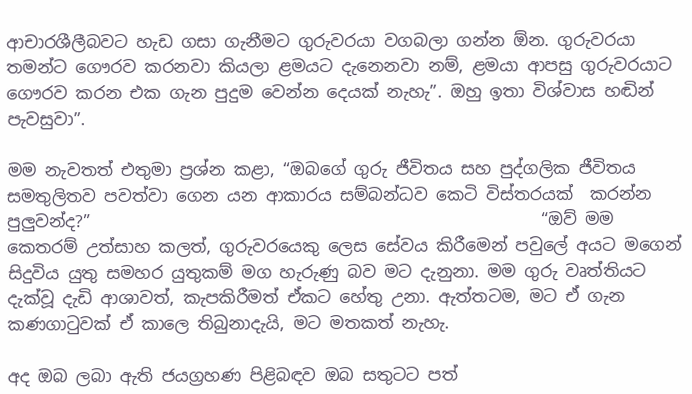ආචාරශීලීබවට හැඩ ගසා ගැනීමට ගුරුවරයා වගබලා ගන්න ඕන. ගුරුවරයා තමන්ට ගෞරව කරනවා කියලා ළමයට දැනෙනවා නම්, ළමයා ආපසු ගුරුවරයාට ගෞරව කරන එක ගැන පුදුම වෙන්න දෙයක් නැහැ”. ඔහු ඉතා විශ්වාස හඬින් පැවසුවා”.

මම නැවතත් එතුමා ප්‍රශ්න කළා, “ඔබගේ ගුරු ජීවිතය සහ පුද්ගලික ජීවිතය සමතුලිතව පවත්වා ගෙන යන ආකාරය සම්බන්ධව කෙටි විස්තරයක්  කරන්න පුලුවන්ද?”                                                     “ඔව් මම කෙතරම් උත්සාහ කලත්, ගුරුවරයෙකු ලෙස සේවය කිරීමෙන් පවුලේ අයට මගෙන් සිදුවිය යුතු සමහර යුතුකම් මග හැරුණු බව මට දැනුනා. මම ගුරු වෘත්තියට දැක්වූ දැඩි ආශාවත්, කැපකිරීමත් ඒකට හේතු උනා. ඇත්තටම, මට ඒ ගැන කණගාටුවක් ඒ කාලෙ තිබුනාදැයි, මට මතකත් නැහැ.

අද ඔබ ලබා ඇති ජයග්‍රහණ පිළිබඳව ඔබ සතුටට පත්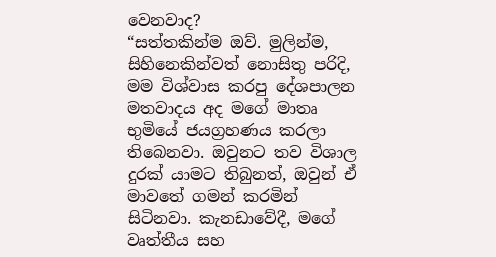වෙනවාද?                                                    “සත්තකින්ම ඔව්. මුලින්ම, සිහිනෙකින්වත් නොසිතු පරිදි, මම විශ්වාස කරපු දේශපාලන මතවාදය අද මගේ මාතෘ භුමියේ ජයග්‍රහණය කරලා තිබෙනවා. ඔවුනට තව විශාල දුරක් යාමට තිබුනත්, ඔවුන් ඒ මාවතේ ගමන් කරමින් සිටිනවා. කැනඩාවේදී, මගේ වෘත්තීය සහ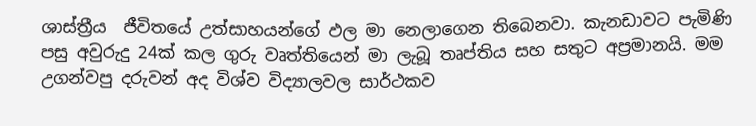ශාස්ත්‍රීය  ජීවිතයේ උත්සාහයන්ගේ ඵල මා නෙලාගෙන තිබෙනවා. කැනඩාවට පැමිණි පසු අවුරුදු 24ක් කල ගුරු වෘත්තියෙන් මා ලැබූ තෘප්තිය සහ සතුට අප්‍රමානයි. මම උගන්වපු දරුවන් අද විශ්ව විද්‍යාලවල සාර්ථකව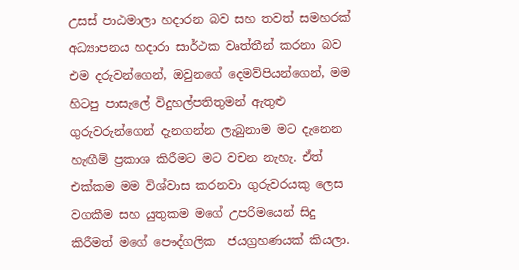උසස් පාඨමාලා හදාරන බව සහ තවත් සමහරක් අධ්‍යාපනය හදාරා සාර්ථක වෘත්තීන් කරනා බව එම දරුවන්ගෙන්, ඔවුනගේ දෙමව්පියන්ගෙන්, මම හිටපු පාසැලේ විදුහල්පතිතුමන් ඇතුළු ගුරුවරුන්ගෙන් දැනගන්න ලැබුනාම මට දැනෙන හැඟීම් ප්‍රකාශ කිරීමට මට වචන නැහැ. ඒත් එක්කම මම විශ්වාස කරනවා ගුරුවරයකු ලෙස වගකීම සහ යුතුකම මගේ උපරිමයෙන් සිදු කිරීමත් මගේ පෞද්ගලික  ජයග්‍රහණයක් කියලා.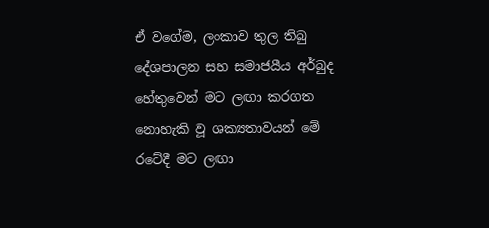ඒ වගේම, ලංකාව තුල තිබු දේශපාලන සහ සමාජයීය අර්බුද හේතුවෙන් මට ලඟා කරගත නොහැකි වූ ශක්‍යතාවයන් මේ රටේදී මට ලඟා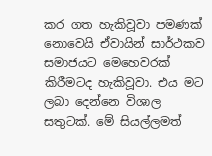කර ගත හැකිවූවා පමණක් නොවෙයි ඒවායින් සාර්ථකව සමාජයට මෙහෙවරක් කිරීමටද හැකිවූවා. එය මට ලබා දෙන්නෙ විශාල සතුටක්. මේ සියල්ලමත්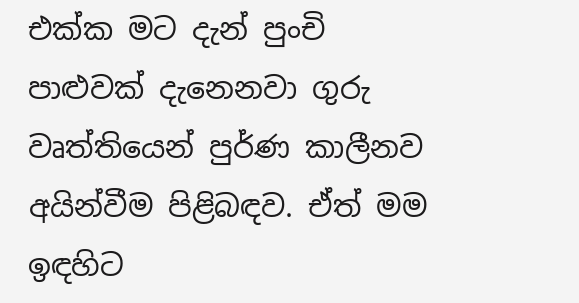එක්ක මට දැන් පුංචි පාළුවක් දැනෙනවා ගුරු වෘත්තියෙන් පුර්ණ කාලීනව අයින්වීම පිළිබඳව. ඒත් මම ඉඳහිට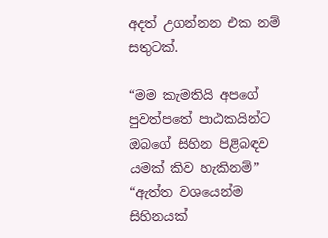අදත් උගන්නන එක නම් සතුටක්.

“මම කැමතියි අපගේ පුවත්පතේ පාඨකයින්ට ඔබගේ සිහින පිළිබඳව යමක් කිව හැකිනම්”                 “ඇත්ත වශයෙන්ම සිහිනයක්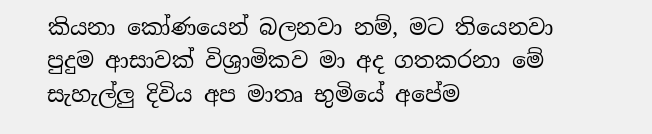කියනා කෝණයෙන් බලනවා නම්, මට තියෙනවා  පුදුම ආසාවක් විශ්‍රාමිකව මා අද ගතකරනා මේ සැහැල්ලු දිවිය අප මාතෘ භුමියේ අපේම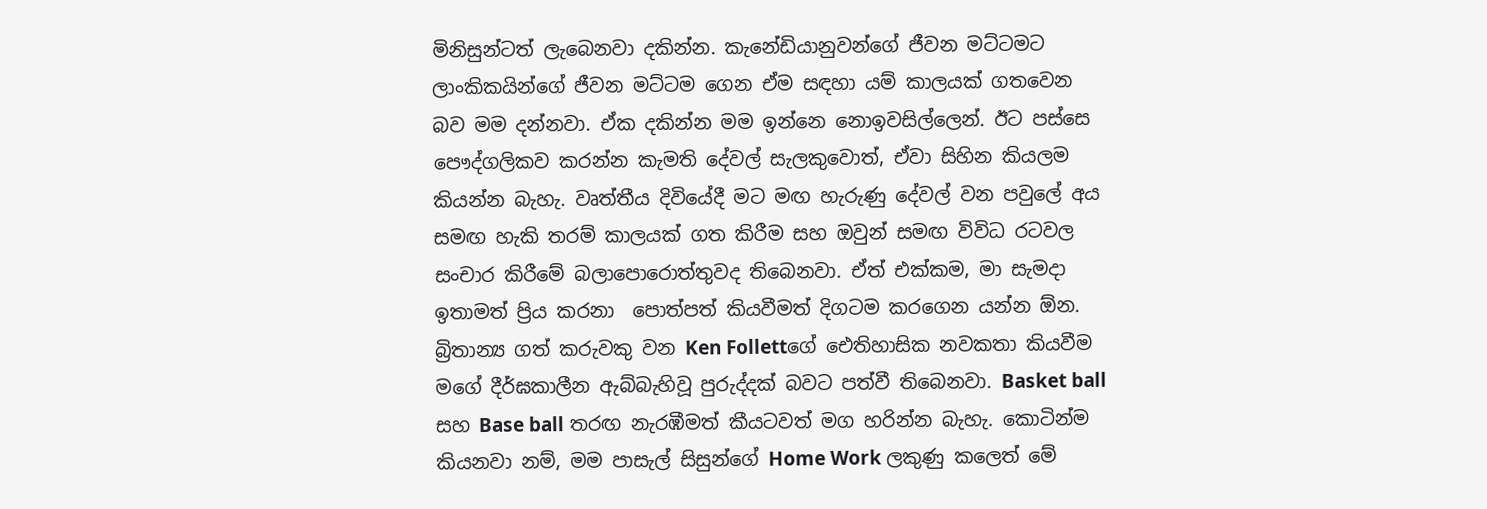මිනිසුන්ටත් ලැබෙනවා දකින්න. කැනේඩියානුවන්ගේ ජීවන මට්ටමට ලාංකිකයින්ගේ ජීවන මට්ටම ගෙන ඒම සඳහා යම් කාලයක් ගතවෙන බව මම දන්නවා. ඒක දකින්න මම ඉන්නෙ නොඉවසිල්ලෙන්. ඊට පස්සෙ පෞද්ගලිකව කරන්න කැමති දේවල් සැලකුවොත්, ඒවා සිහින කියලම කියන්න බැහැ. වෘත්තීය දිවියේදී මට මඟ හැරුණු දේවල් වන පවුලේ අය සමඟ හැකි තරම් කාලයක් ගත කිරීම සහ ඔවුන් සමඟ විවිධ රටවල සංචාර කිරීමේ බලාපොරොත්තුවද තිබෙනවා. ඒත් එක්කම, මා සැමදා ඉතාමත් ප්‍රිය කරනා  පොත්පත් කියවීමත් දිගටම කරගෙන යන්න ඕන. බ්‍රිතාන්‍ය ගත් කරුවකු වන Ken Follettගේ ඓතිහාසික නවකතා කියවීම මගේ දීර්ඝකාලීන ඇබ්බැහිවූ පුරුද්දක් බවට පත්වී තිබෙනවා. Basket ball සහ Base ball තරඟ නැරඹීමත් කීයටවත් මග හරින්න බැහැ. කොටින්ම කියනවා නම්, මම පාසැල් සිසුන්ගේ Home Work ලකුණු කලෙත් මේ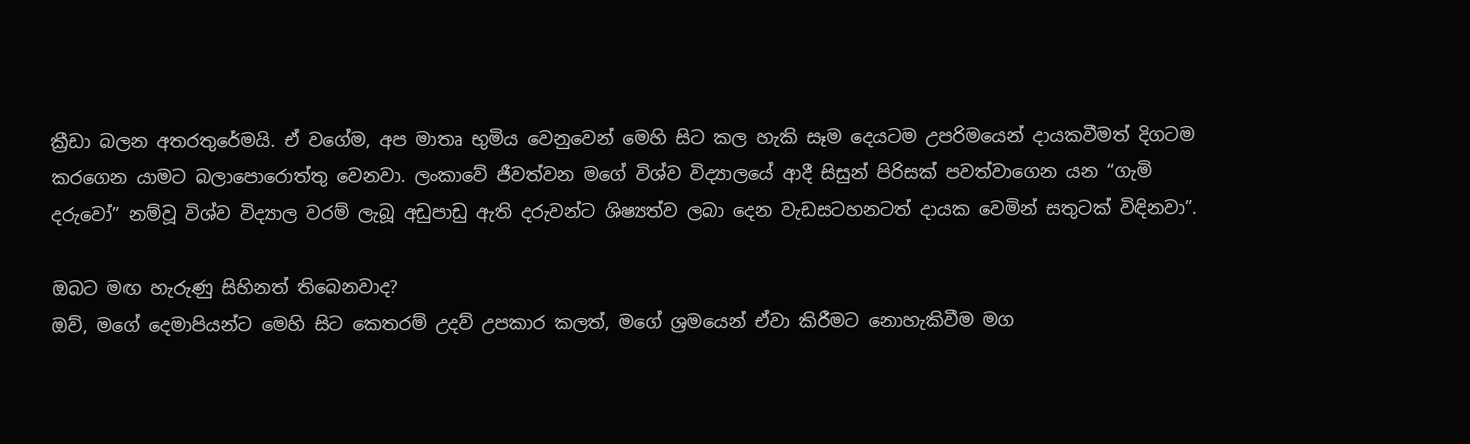ක්‍රීඩා බලන අතරතුරේමයි. ඒ වගේම, අප මාතෘ භුමිය වෙනුවෙන් මෙහි සිට කල හැකි සෑම දෙයටම උපරිමයෙන් දායකවීමත් දිගටම කරගෙන යාමට බලාපොරොත්තු වෙනවා. ලංකාවේ ජීවත්වන මගේ විශ්ව විද්‍යාලයේ ආදී සිසුන් පිරිසක් පවත්වාගෙන යන “ගැමි දරුවෝ” නම්වූ විශ්ව විද්‍යාල වරම් ලැබූ අඩුපාඩු ඇති දරුවන්ට ශිෂ්‍යත්ව ලබා දෙන වැඩසටහනටත් දායක වෙමින් සතුටක් විඳිනවා”.

ඔබට මඟ හැරුණු සිහිනත් තිබෙනවාද?                                                                                                      ඔව්, මගේ දෙමාපියන්ට මෙහි සිට කෙතරම් උදව් උපකාර කලත්, මගේ ශ්‍රමයෙන් ඒවා කිරීමට නොහැකිවීම මග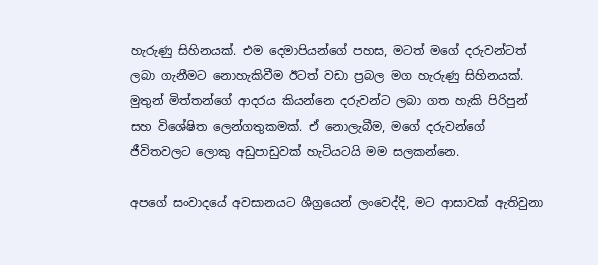හැරුණු සිහිනයක්. එම දෙමාපියන්ගේ පහස, මටත් මගේ දරුවන්ටත් ලබා ගැනීමට නොහැකිවීම ඊටත් වඩා ප්‍රබල මග හැරුණු සිහිනයක්. මුතුන් මිත්තන්ගේ ආදරය කියන්නෙ දරුවන්ට ලබා ගත හැකි පිරිපුන් සහ විශේෂිත ලෙන්ගතුකමක්. ඒ නොලැබීම, මගේ දරුවන්ගේ ජීවිතවලට ලොකු අඩුපාඩුවක් හැටියටයි මම සලකන්නෙ.

අපගේ සංවාදයේ අවසානයට ශීග්‍රයෙන් ලංවෙද්දි, මට ආසාවක් ඇතිවුනා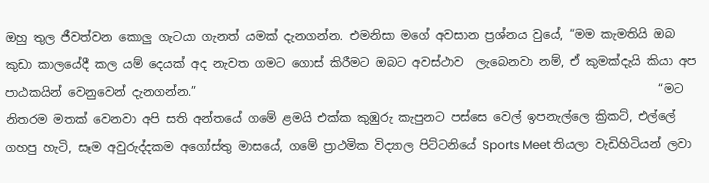ඔහු තුල ජීවත්වන කොලු ගැටයා ගැනත් යමක් දැනගන්න. එමනිසා මගේ අවසාන ප්‍රශ්නය වුයේ, “මම කැමතියි ඔබ කුඩා කාලයේදී කල යම් දෙයක් අද නැවත ගමට ගොස් කිරීමට ඔබට අවස්ථාව  ලැබෙනවා නම්, ඒ කුමක්දැයි කියා අප පාඨකයින් වෙනුවෙන් දැනගන්න.”                                                                             “මට නිතරම මතක් වෙනවා අපි සති අන්තයේ ගමේ ළමයි එක්ක කුඹුරු කැපුනට පස්සෙ වෙල් ඉපනැල්ලෙ ක්‍රිකට්, එල්ලේ ගහපු හැටි, සෑම අවුරුද්දකම අගෝස්තු මාසයේ, ගමේ ප්‍රාථමික විද්‍යාල පිට්ටනියේ Sports Meet තියලා වැඩිහිටියන් ලවා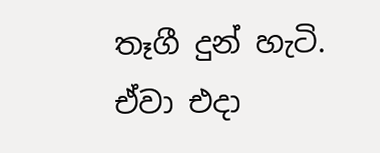තෑගී දුන් හැටි. ඒවා එදා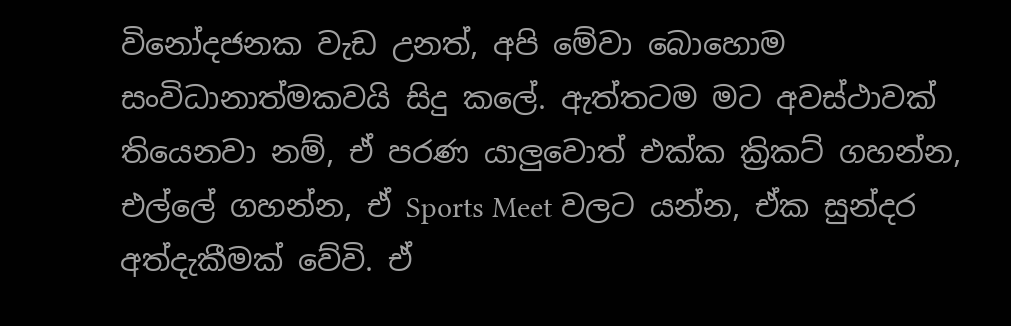විනෝදජනක වැඩ උනත්, අපි මේවා බොහොම සංවිධානාත්මකවයි සිදු කලේ. ඇත්තටම මට අවස්ථාවක් තියෙනවා නම්, ඒ පරණ යාලුවොත් එක්ක ක්‍රිකට් ගහන්න, එල්ලේ ගහන්න, ඒ Sports Meet වලට යන්න, ඒක සුන්දර අත්දැකීමක් වේවි. ඒ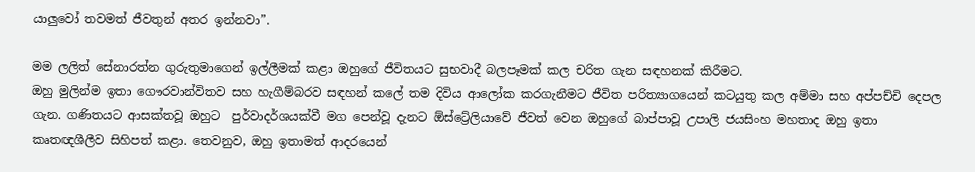යාලුවෝ තවමත් ජීවතුන් අතර ඉන්නවා”.

මම ලලිත් සේනාරත්න ගුරුතුමාගෙන් ඉල්ලීමක් කළා ඔහුගේ ජීවිතයට සුභවාදී බලපෑමක් කල චරිත ගැන සඳහනක් කිරීමට.                                                                                                                          ඔහු මුලින්ම ඉතා ගෞරවාන්විතව සහ හැගීම්බරව සඳහන් කලේ තම දිවිය ආලෝක කරගැනීමට ජීවිත පරිත්‍යාගයෙන් කටයුතු කල අම්මා සහ අප්පච්චි දෙපල ගැන. ගණිතයට ආසක්තවූ ඔහුට  පුර්වාදර්ශයක්වී මග පෙන්වූ දැනට ඕස්ට්‍රේලියාවේ ජීවත් වෙන ඔහුගේ බාප්පාවූ උපාලි ජයසිංහ මහතාද ඔහු ඉතා කෘතඥශීලීව සිහිපත් කළා. තෙවනුව, ඔහු ඉතාමත් ආදරයෙන්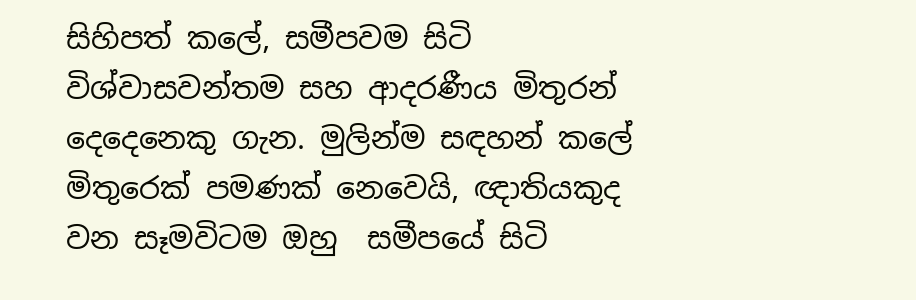සිහිපත් කලේ, සමීපවම සිටි විශ්වාසවන්තම සහ ආදරණීය මිතුරන් දෙදෙනෙකු ගැන. මුලින්ම සඳහන් කලේ මිතුරෙක් පමණක් නෙවෙයි, ඥාතියකුද වන සෑමවිටම ඔහු  සමීපයේ සිටි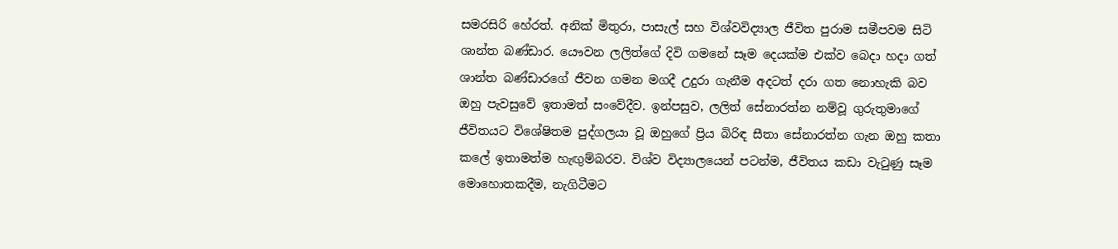සමරසිරි හේරත්. අනික් මිතුරා, පාසැල් සහ විශ්වවිද්‍යාල ජීවිත පුරාම සමීපවම සිටි ශාන්ත බණ්ඩාර. යෞවන ලලිත්ගේ දිවි ගමනේ සෑම දෙයක්ම එක්ව බෙදා හදා ගත් ශාන්ත බණ්ඩාරගේ ජීවන ගමන මගදී උදුරා ගැනීම අදටත් දරා ගත නොහැකි බව ඔහු පැවසුවේ ඉතාමත් සංවේදීව. ඉන්පසුව, ලලිත් සේනාරත්න නම්වූ ගුරුතුමාගේ ජීවිතයට විශේෂිතම පුද්ගලයා වූ ඔහුගේ ප්‍රිය බිරිඳ සීතා සේනාරත්න ගැන ඔහු කතා කලේ ඉතාමත්ම හැඟුම්බරව. විශ්ව විද්‍යාලයෙන් පටන්ම, ජීවිතය කඩා වැටුණු සෑම මොහොතකදීම, නැගිටීමට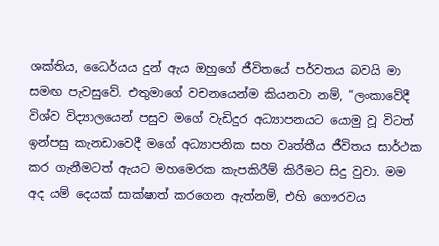ශක්තිය, ධෛර්යය දුන් ඇය ඔහුගේ ජීවිතයේ පර්වතය බවයි මා සමඟ පැවසුවේ. එතුමාගේ වචනයෙන්ම කියනවා නම්, “ලංකාවේදී විශ්ව විද්‍යාලයෙන් පසුව මගේ වැඩිදුර අධ්‍යාපනයට යොමු වූ විටත් ඉන්පසු කැනඩාවෙදී මගේ අධ්‍යාපනික සහ වෘත්තීය ජීවිතය සාර්ථක කර ගැනීමටත් ඇයට මහමෙරක කැපකිරීම් කිරීමට සිදු වුවා. මම අද යම් දෙයක් සාක්ෂාත් කරගෙන ඇත්නම්, එහි ගෞරවය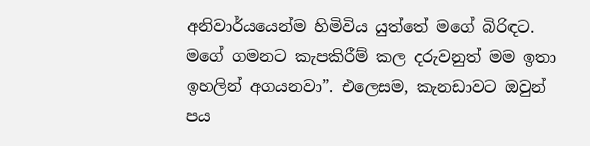අනිවාර්යයෙන්ම හිමිවිය යුත්තේ මගේ බිරිඳට. මගේ ගමනට කැපකිරීම් කල දරුවනුත් මම ඉතා ඉහලින් අගයනවා”. එලෙසම, කැනඩාවට ඔවුන් පය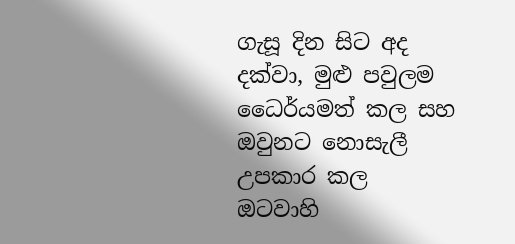ගැසූ දින සිට අද දක්වා, මුළු පවුලම ධෛර්යමත් කල සහ ඔවුනට නොසැලී උපකාර කල ඔටවාහි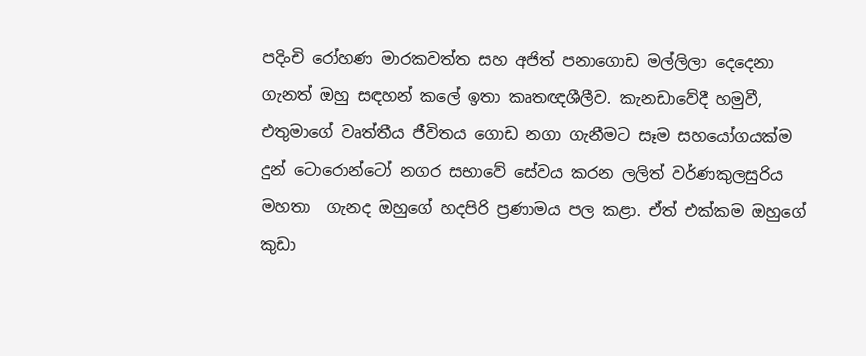පදිංචි රෝහණ මාරකවත්ත සහ අජිත් පනාගොඩ මල්ලිලා දෙදෙනා ගැනත් ඔහු සඳහන් කලේ ඉතා කෘතඥශීලීව. කැනඩාවේදී හමුවී, එතුමාගේ වෘත්තීය ජීවිතය ගොඩ නගා ගැනීමට සෑම සහයෝගයක්ම දුන් ටොරොන්ටෝ නගර සභාවේ සේවය කරන ලලිත් වර්ණකුලසුරිය මහතා  ගැනද ඔහුගේ හදපිරි ප්‍රණාමය පල කළා. ඒත් එක්කම ඔහුගේ කුඩා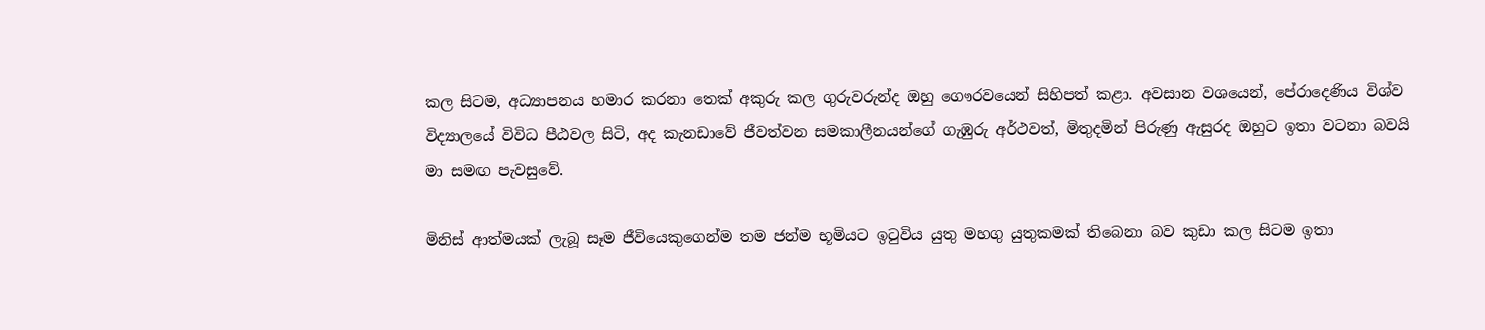කල සිටම, අධ්‍යාපනය හමාර කරනා තෙක් අකුරු කල ගුරුවරුන්ද ඔහු ගෞරවයෙන් සිහිපත් කළා. අවසාන වශයෙන්, පේරාදෙණිය විශ්ව විද්‍යාලයේ විවිධ පීඨවල සිටි, අද කැනඩාවේ ජීවත්වන සමකාලීනයන්ගේ ගැඹුරු අර්ථවත්, මිතුදමින් පිරුණු ඇසුරද ඔහුට ඉතා වටනා බවයි මා සමඟ පැවසුවේ.

මිනිස් ආත්මයක් ලැබූ සෑම ජීවියෙකුගෙන්ම තම ජන්ම භූමියට ඉටුවිය යුතු මහගු යුතුකමක් තිබෙනා බව කුඩා කල සිටම ඉතා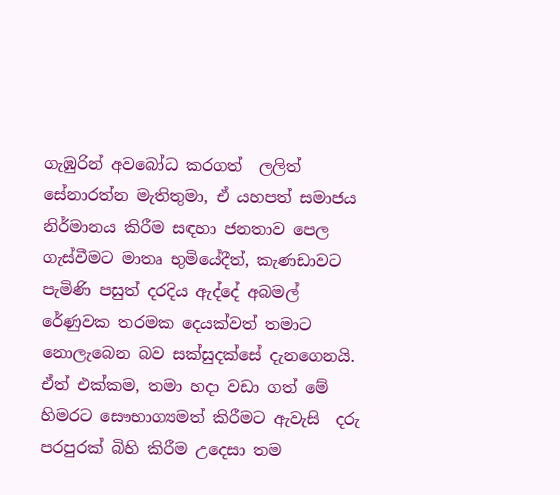ගැඹුරින් අවබෝධ කරගත්  ලලිත් සේනාරත්න මැතිතුමා, ඒ යහපත් සමාජය නිර්මානය කිරීම සඳහා ජනතාව පෙල ගැස්වීමට මාතෘ භුමියේදීත්, කැණඩාවට පැමිණි පසුත් දරදිය ඇද්දේ අබමල් රේණුවක තරමක දෙයක්වත් තමාට නොලැබෙන බව සක්සුදක්සේ දැනගෙනයි. ඒත් එක්කම, තමා හදා වඩා ගත් මේ හිමරට සෞභාග්‍යමත් කිරීමට ඇවැසි  දරු පරපුරක් බිහි කිරීම උදෙසා තම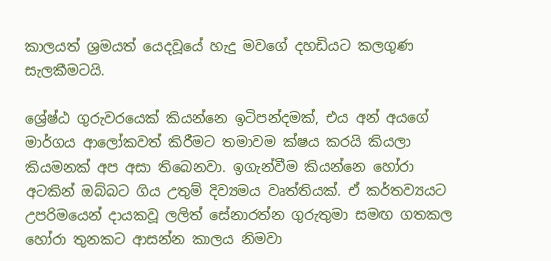කාලයත් ශ්‍රමයත් යෙදවූයේ හැදු මවගේ දහඩියට කලගුණ සැලකීමටයි.

ශ්‍රේෂ්ඨ ගුරුවරයෙක් කියන්නෙ ඉටිපන්දමක්, එය අන් අයගේ මාර්ගය ආලෝකවත් කිරීමට තමාවම ක්ෂය කරයි කියලා කියමනක් අප අසා තිබෙනවා. ඉගැන්වීම කියන්නෙ හෝරා අටකින් ඔබ්බට ගිය උතුම් දිව්‍යමය වෘත්තියක්. ඒ කර්තව්‍යයට උපරිමයෙන් දායකවූ ලලිත් සේනාරත්න ගුරුතුමා සමඟ ගතකල හෝරා තුනකට ආසන්න කාලය නිමවා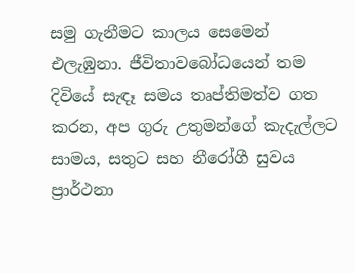සමු ගැනීමට කාලය සෙමෙන් එලැඹුනා. ජීවිතාවබෝධයෙන් තම දිවියේ සැඳෑ සමය තෘප්තිමත්ව ගත කරන, අප ගුරු උතුමන්ගේ කැදැල්ලට සාමය, සතුට සහ නීරෝගී සුවය ප්‍රාර්ථනා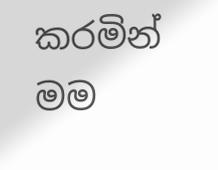කරමින් මම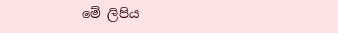මේ ලිපිය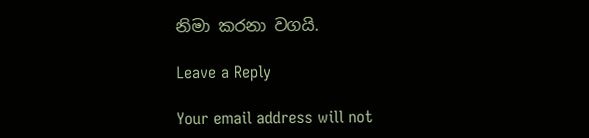නිමා කරනා වගයි.

Leave a Reply

Your email address will not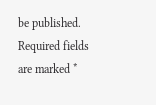be published. Required fields are marked *